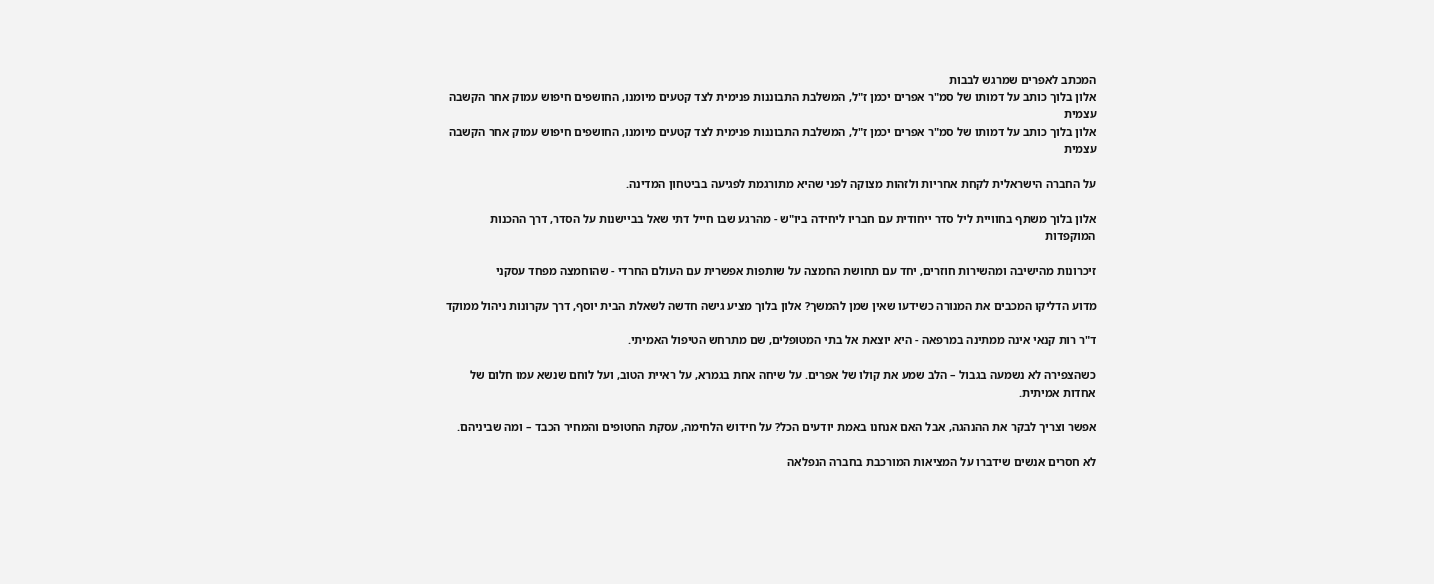המכתב לאפרים שמרגש לבבות
אלון בלוך כותב על דמותו של סמ"ר אפרים יכמן ז"ל, המשלבת התבוננות פנימית לצד קטעים מיומנו, החושפים חיפוש עמוק אחר הקשבה עצמית
אלון בלוך כותב על דמותו של סמ"ר אפרים יכמן ז"ל, המשלבת התבוננות פנימית לצד קטעים מיומנו, החושפים חיפוש עמוק אחר הקשבה עצמית

על החברה הישראלית לקחת אחריות ולזהות מצוקה לפני שהיא מתורגמת לפגיעה בביטחון המדינה.

אלון בלוך משתף בחוויית ליל סדר ייחודית עם חבריו ליחידה ביו"ש - מהרגע שבו חייל דתי שאל בביישנות על הסדר, דרך ההכנות המוקפדות

זיכרונות מהישיבה ומהשירות חוזרים, יחד עם תחושת החמצה על שותפות אפשרית עם העולם החרדי - שהוחמצה מפחד עסקני

מדוע הדליקו המכבים את המנורה כשידעו שאין שמן להמשך? אלון בלוך מציע גישה חדשה לשאלת הבית יוסף, דרך עקרונות ניהול ממוקד

ד"ר רות קנאי אינה ממתינה במרפאה - היא יוצאת אל בתי המטופלים, שם מתרחש הטיפול האמיתי.

כשהצפירה לא נשמעה בגבול – הלב שמע את קולו של אפרים. על שיחה אחת בגמרא, על ראיית הטוב, ועל לוחם שנשא עמו חלום של אחדות אמיתית.

אפשר וצריך לבקר את ההנהגה, אבל האם אנחנו באמת יודעים הכל? על חידוש הלחימה, עסקת החטופים והמחיר הכבד – ומה שביניהם.

לא חסרים אנשים שידברו על המציאות המורכבת בחברה הנפלאה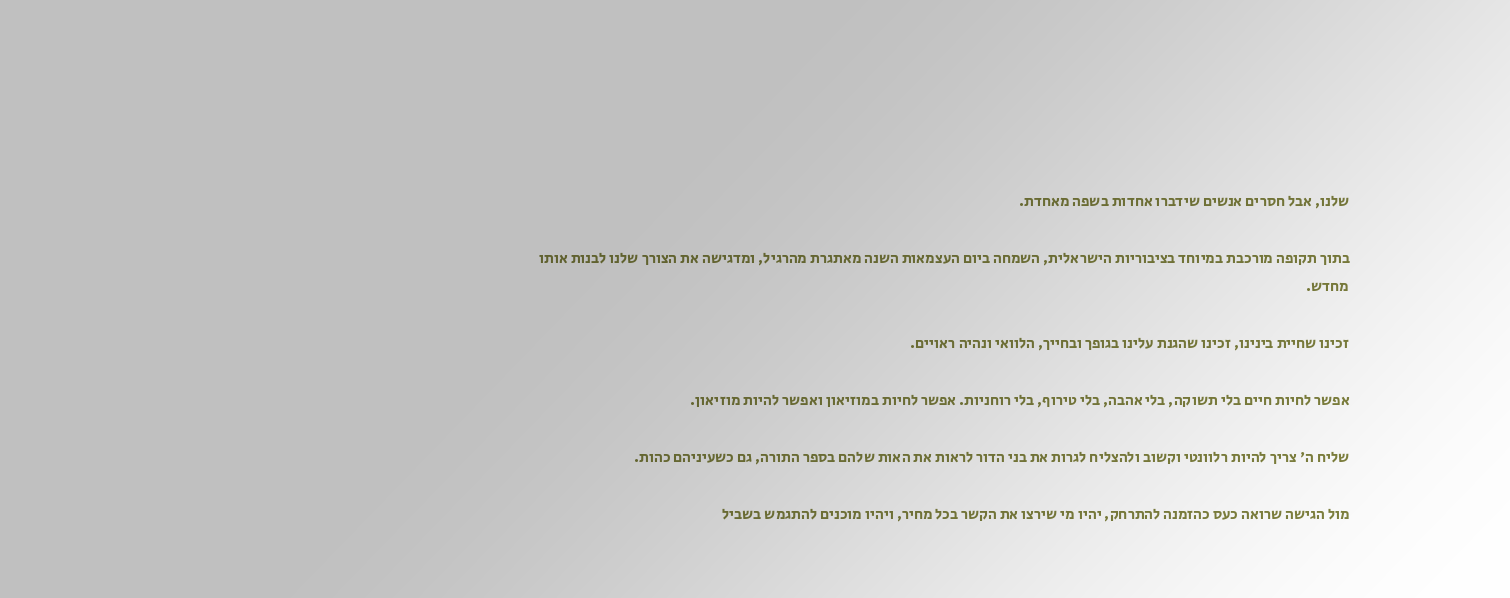שלנו, אבל חסרים אנשים שידברו אחדות בשפה מאחדת.

בתוך תקופה מורכבת במיוחד בציבוריות הישראלית, השמחה ביום העצמאות השנה מאתגרת מהרגיל, ומדגישה את הצורך שלנו לבנות אותו מחדש.

זכינו שחיית בינינו, זכינו שהגנת עלינו בגופך ובחייך, הלוואי ונהיה ראויים.

אפשר לחיות חיים בלי תשוקה, בלי אהבה, בלי טירוף, בלי רוחניות. אפשר לחיות במוזיאון ואפשר להיות מוזיאון.

שליח ה' צריך להיות רלוונטי וקשוב ולהצליח לגרות את בני הדור לראות את האות שלהם בספר התורה, גם כשעיניהם כהות.

מול הגישה שרואה כעס כהזמנה להתרחק, יהיו מי שירצו את הקשר בכל מחיר, ויהיו מוכנים להתגמש בשביל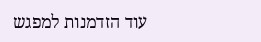עוד הזדמנות למפגש